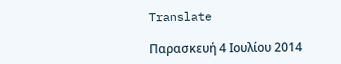Translate

Παρασκευή 4 Ιουλίου 2014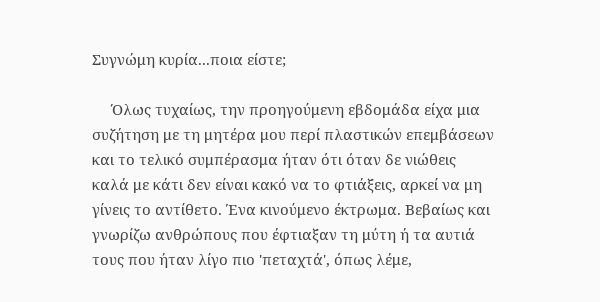Συγνώμη κυρία...ποια είστε;

     Όλως τυχαίως, την προηγούμενη εβδομάδα είχα μια συζήτηση με τη μητέρα μου περί πλαστικών επεμβάσεων και το τελικό συμπέρασμα ήταν ότι όταν δε νιώθεις καλά με κάτι δεν είναι κακό να το φτιάξεις, αρκεί να μη γίνεις το αντίθετο. Ένα κινούμενο έκτρωμα. Βεβαίως και γνωρίζω ανθρώπους που έφτιαξαν τη μύτη ή τα αυτιά τους που ήταν λίγο πιο 'πεταχτά', όπως λέμε,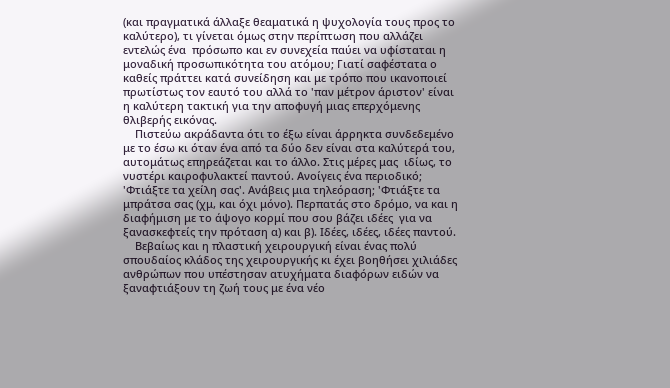(και πραγματικά άλλαξε θεαματικά η ψυχολογία τους προς το καλύτερο), τι γίνεται όμως στην περίπτωση που αλλάζει εντελώς ένα  πρόσωπο και εν συνεχεία παύει να υφίσταται η μοναδική προσωπικότητα του ατόμου; Γιατί σαφέστατα ο καθείς πράττει κατά συνείδηση και με τρόπο που ικανοποιεί πρωτίστως τον εαυτό του αλλά το 'παν μέτρον άριστον' είναι η καλύτερη τακτική για την αποφυγή μιας επερχόμενης θλιβερής εικόνας.
    Πιστεύω ακράδαντα ότι το έξω είναι άρρηκτα συνδεδεμένο με το έσω κι όταν ένα από τα δύο δεν είναι στα καλύτερά του, αυτομάτως επηρεάζεται και το άλλο. Στις μέρες μας  ιδίως, το νυστέρι καιροφυλακτεί παντού. Ανοίγεις ένα περιοδικό; 'Φτιάξτε τα χείλη σας'. Ανάβεις μια τηλεόραση; 'Φτιάξτε τα μπράτσα σας (χμ, και όχι μόνο). Περπατάς στο δρόμο, να και η διαφήμιση με το άψογο κορμί που σου βάζει ιδέες  για να ξανασκεφτείς την πρόταση α) και β). Ιδέες, ιδέες, ιδέες παντού.
    Βεβαίως και η πλαστική χειρουργική είναι ένας πολύ σπουδαίος κλάδος της χειρουργικής κι έχει βοηθήσει χιλιάδες ανθρώπων που υπέστησαν ατυχήματα διαφόρων ειδών να ξαναφτιάξουν τη ζωή τους με ένα νέο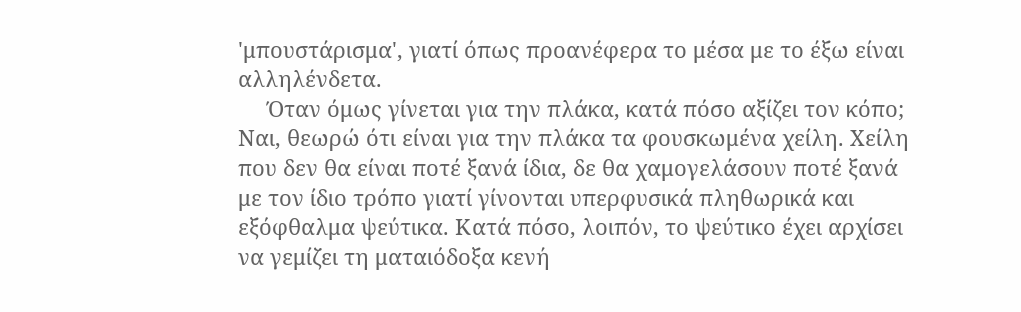'μπουστάρισμα', γιατί όπως προανέφερα το μέσα με το έξω είναι αλληλένδετα.
     Όταν όμως γίνεται για την πλάκα, κατά πόσο αξίζει τον κόπο; Ναι, θεωρώ ότι είναι για την πλάκα τα φουσκωμένα χείλη. Χείλη που δεν θα είναι ποτέ ξανά ίδια, δε θα χαμογελάσουν ποτέ ξανά με τον ίδιο τρόπο γιατί γίνονται υπερφυσικά πληθωρικά και εξόφθαλμα ψεύτικα. Κατά πόσο, λοιπόν, το ψεύτικο έχει αρχίσει να γεμίζει τη ματαιόδοξα κενή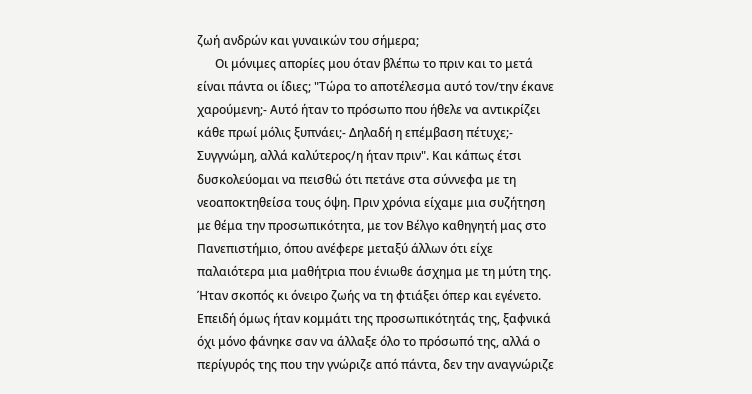ζωή ανδρών και γυναικών του σήμερα;
      Οι μόνιμες απορίες μου όταν βλέπω το πριν και το μετά είναι πάντα οι ίδιες; "Τώρα το αποτέλεσμα αυτό τον/την έκανε χαρούμενη;- Αυτό ήταν το πρόσωπο που ήθελε να αντικρίζει κάθε πρωί μόλις ξυπνάει;- Δηλαδή η επέμβαση πέτυχε;- Συγγνώμη, αλλά καλύτερος/η ήταν πριν". Και κάπως έτσι δυσκολεύομαι να πεισθώ ότι πετάνε στα σύννεφα με τη νεοαποκτηθείσα τους όψη. Πριν χρόνια είχαμε μια συζήτηση με θέμα την προσωπικότητα, με τον Βέλγο καθηγητή μας στο Πανεπιστήμιο, όπου ανέφερε μεταξύ άλλων ότι είχε παλαιότερα μια μαθήτρια που ένιωθε άσχημα με τη μύτη της. Ήταν σκοπός κι όνειρο ζωής να τη φτιάξει όπερ και εγένετο. Επειδή όμως ήταν κομμάτι της προσωπικότητάς της, ξαφνικά όχι μόνο φάνηκε σαν να άλλαξε όλο το πρόσωπό της, αλλά ο περίγυρός της που την γνώριζε από πάντα, δεν την αναγνώριζε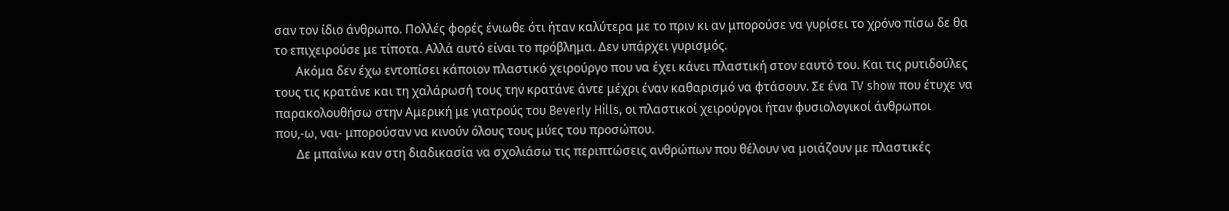σαν τον ίδιο άνθρωπο. Πολλές φορές ένιωθε ότι ήταν καλύτερα με το πριν κι αν μπορούσε να γυρίσει το χρόνο πίσω δε θα το επιχειρούσε με τίποτα. Αλλά αυτό είναι το πρόβλημα. Δεν υπάρχει γυρισμός.
       Ακόμα δεν έχω εντοπίσει κάποιον πλαστικό χειρούργο που να έχει κάνει πλαστική στον εαυτό του. Και τις ρυτιδούλες  τους τις κρατάνε και τη χαλάρωσή τους την κρατάνε άντε μέχρι έναν καθαρισμό να φτάσουν. Σε ένα TV show που έτυχε να παρακολουθήσω στην Αμερική με γιατρούς του Beverly Hills, οι πλαστικοί χειρούργοι ήταν φυσιολογικοί άνθρωποι που,-ω, ναι- μπορούσαν να κινούν όλους τους μύες του προσώπου.
       Δε μπαίνω καν στη διαδικασία να σχολιάσω τις περιπτώσεις ανθρώπων που θέλουν να μοιάζουν με πλαστικές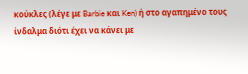κούκλες (λέγε με Barbie και Ken) ή στο αγαπημένο τους ίνδαλμα διότι έχει να κάνει με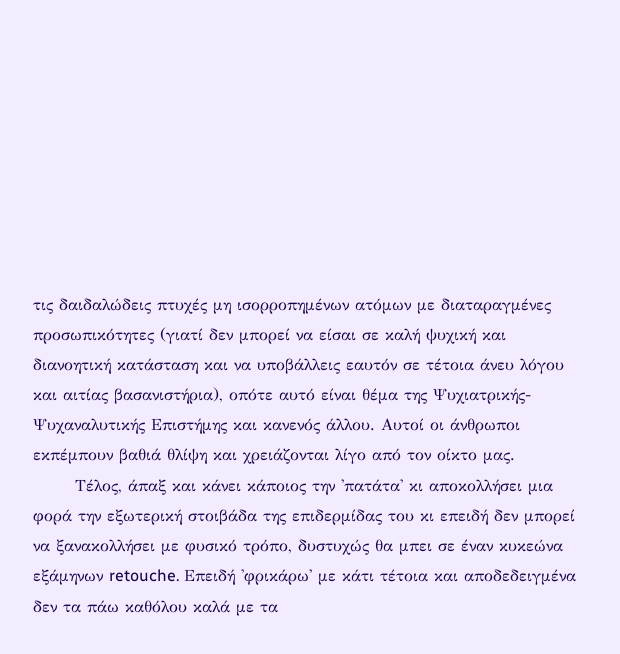τις δαιδαλώδεις πτυχές μη ισορροπημένων ατόμων με διαταραγμένες προσωπικότητες (γιατί δεν μπορεί να είσαι σε καλή ψυχική και διανοητική κατάσταση και να υποβάλλεις εαυτόν σε τέτοια άνευ λόγου και αιτίας βασανιστήρια), οπότε αυτό είναι θέμα της Ψυχιατρικής- Ψυχαναλυτικής Επιστήμης και κανενός άλλου. Αυτοί οι άνθρωποι εκπέμπουν βαθιά θλίψη και χρειάζονται λίγο από τον οίκτο μας.
       Τέλος, άπαξ και κάνει κάποιος την 'πατάτα' κι αποκολλήσει μια φορά την εξωτερική στοιβάδα της επιδερμίδας του κι επειδή δεν μπορεί να ξανακολλήσει με φυσικό τρόπο, δυστυχώς θα μπει σε έναν κυκεώνα εξάμηνων retouche. Επειδή 'φρικάρω' με κάτι τέτοια και αποδεδειγμένα δεν τα πάω καθόλου καλά με τα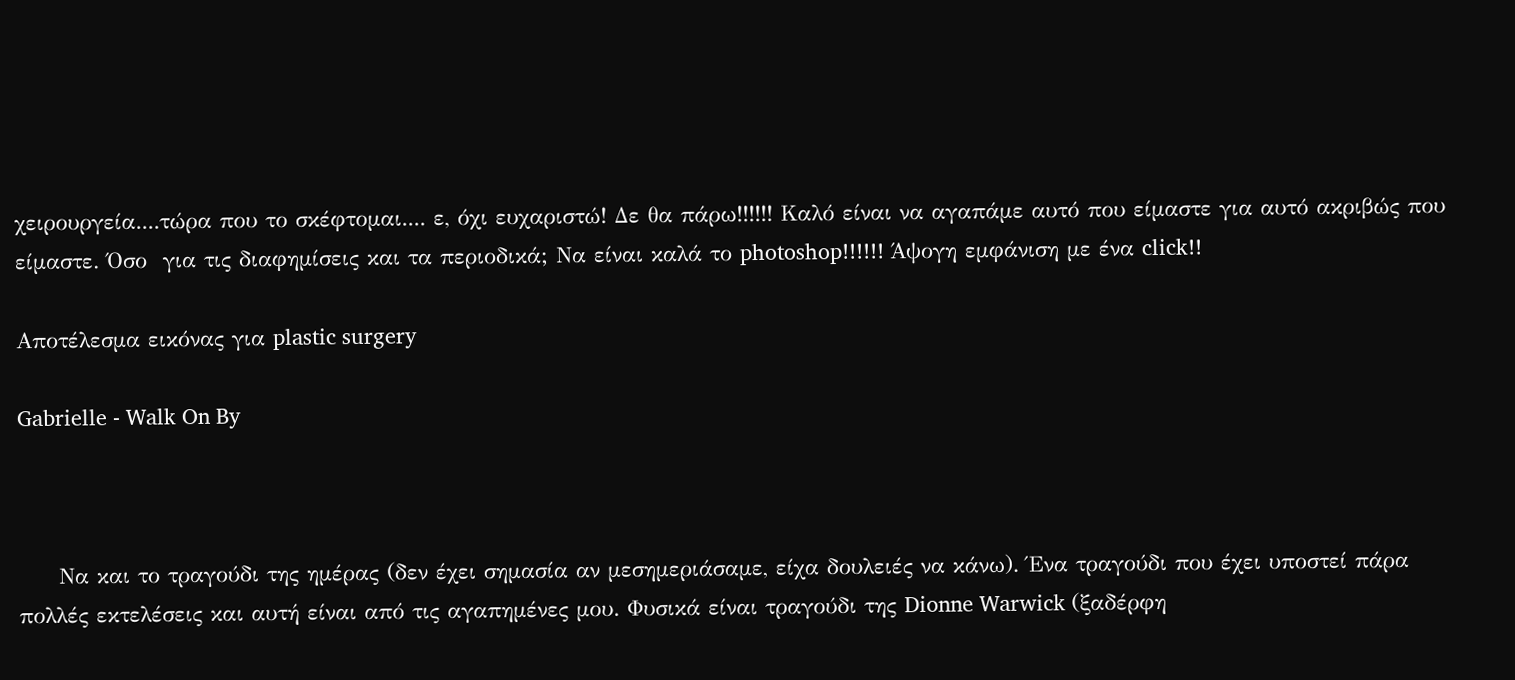χειρουργεία....τώρα που το σκέφτομαι.... ε, όχι ευχαριστώ! Δε θα πάρω!!!!!! Καλό είναι να αγαπάμε αυτό που είμαστε για αυτό ακριβώς που είμαστε. Όσο  για τις διαφημίσεις και τα περιοδικά; Να είναι καλά το photoshop!!!!!! Άψογη εμφάνιση με ένα click!!

Αποτέλεσμα εικόνας για plastic surgery

Gabrielle - Walk On By



     Να και το τραγούδι της ημέρας (δεν έχει σημασία αν μεσημεριάσαμε, είχα δουλειές να κάνω). Ένα τραγούδι που έχει υποστεί πάρα πολλές εκτελέσεις και αυτή είναι από τις αγαπημένες μου. Φυσικά είναι τραγούδι της Dionne Warwick (ξαδέρφη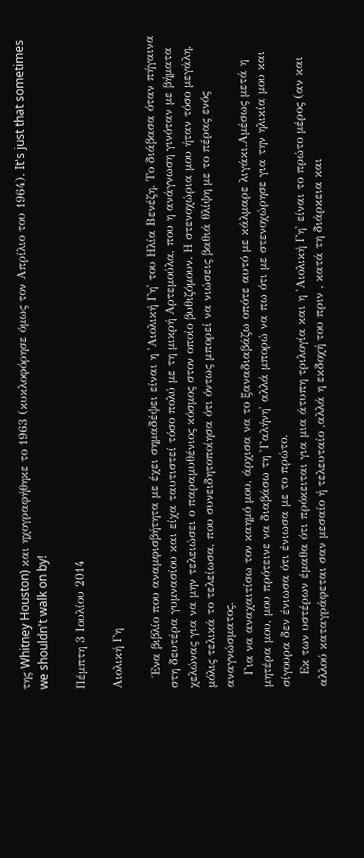της Whitney Houston) και ηχογραφήθηκε το 1963 (κυκλοφόρησε όμως τον Απρίλιο του 1964). It's just that sometimes we shouldn't walk on by!

Πέμπτη 3 Ιουλίου 2014

Αιολική Γη

   Ένα βιβλίο που αναμφισβήτητα με έχει σημαδέψει είναι η 'Αιολική Γη' του Ηλία Βενέζη. Το διάβασα όταν πήγαινα στη δευτέρα γυμνασίου και είχα ταυτιστεί τόσο πολύ με τη μικρή Αρτεμούλα, που η ανάγνωση γινόταν με βήματα χελώνας για να μην τελειώσει ο παραμυθένιος κόσμος στον οποίο βυθιζόμουν. Η στενοχώρια μου ήταν τόσο μεγάλη, μόλις τελικά το τελείωσα, που συνειδητοποίησα ότι όντως μπορεί να νιώσεις βαθιά θλίψη με το πέρας ενός αναγνώσματος.
   Για να αναχαιτίσω τον καημό μου, άρχισα να το ξαναδιαβάζω οπότε αυτό με κάλμαρε λιγάκι.Αμέσως μετά η μητέρα μου, μου πρότεινε να διαβάσω τη 'Γαλήνη' αλλά μπορώ να πω ότι με στενοχώρησε για την ηλικία μου και σίγουρα δεν ένιωσα ότι ένιωσα με το πρώτο.
   Εκ των υστέρων έμαθα ότι πρόκειται για μια άτυπη τριλογία και η 'Αιολική Γη' είναι το πρώτο μέρος (αν και αλλού καταγράφεται σαν μεσαίο ή τελευταίο ,αλλά η εκδοχή του πριν , κατά τη διάρκεια και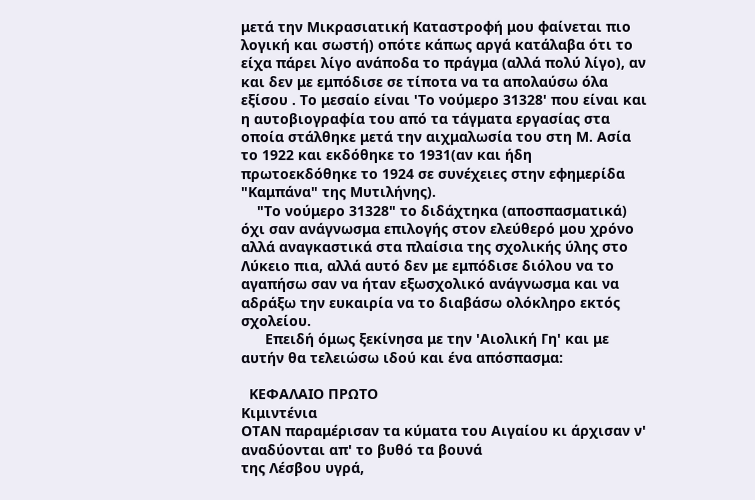μετά την Μικρασιατική Καταστροφή μου φαίνεται πιο λογική και σωστή) οπότε κάπως αργά κατάλαβα ότι το είχα πάρει λίγο ανάποδα το πράγμα (αλλά πολύ λίγο), αν και δεν με εμπόδισε σε τίποτα να τα απολαύσω όλα εξίσου . Το μεσαίο είναι 'Το νούμερο 31328' που είναι και η αυτοβιογραφία του από τα τάγματα εργασίας στα οποία στάλθηκε μετά την αιχμαλωσία του στη Μ. Ασία το 1922 και εκδόθηκε το 1931(αν και ήδη πρωτοεκδόθηκε το 1924 σε συνέχειες στην εφημερίδα "Καμπάνα" της Μυτιλήνης).
    "Το νούμερο 31328" το διδάχτηκα (αποσπασματικά) όχι σαν ανάγνωσμα επιλογής στον ελεύθερό μου χρόνο αλλά αναγκαστικά στα πλαίσια της σχολικής ύλης στο Λύκειο πια, αλλά αυτό δεν με εμπόδισε διόλου να το αγαπήσω σαν να ήταν εξωσχολικό ανάγνωσμα και να αδράξω την ευκαιρία να το διαβάσω ολόκληρο εκτός σχολείου.
      Επειδή όμως ξεκίνησα με την 'Αιολική Γη' και με αυτήν θα τελειώσω ιδού και ένα απόσπασμα:

  ΚΕΦΑΛΑΙΟ ΠΡΩΤΟ
Κιμιντένια
ΟΤΑΝ παραμέρισαν τα κύματα του Αιγαίου κι άρχισαν ν' αναδύονται απ' το βυθό τα βουνά
της Λέσβου υγρά,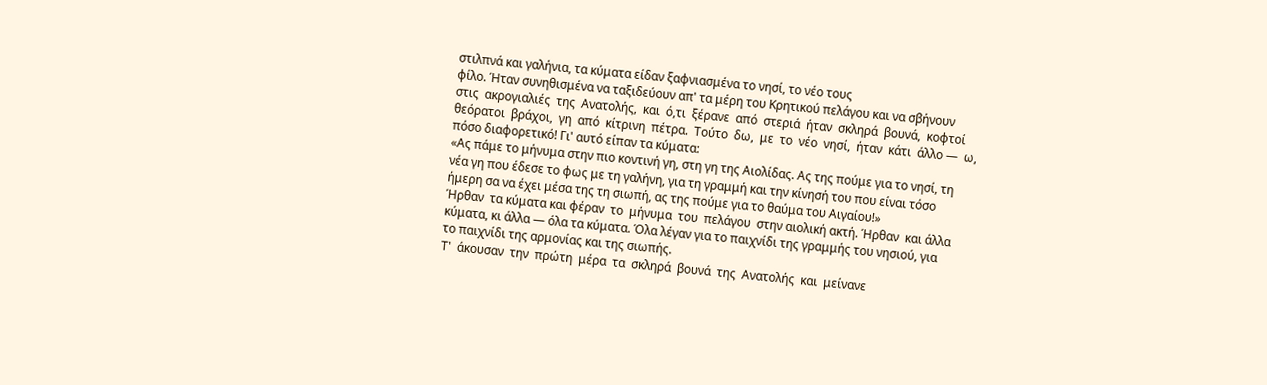στιλπνά και γαλήνια, τα κύματα είδαν ξαφνιασμένα το νησί, το νέο τους
φίλο. Ήταν συνηθισμένα να ταξιδεύουν απ' τα μέρη του Κρητικού πελάγου και να σβήνουν
στις  ακρογιαλιές  της  Ανατολής,  και  ό,τι  ξέρανε  από  στεριά  ήταν  σκληρά  βουνά,  κοφτοί
θεόρατοι  βράχοι,  γη  από  κίτρινη  πέτρα.  Τούτο  δω,  με  το  νέο  νησί,  ήταν  κάτι  άλλο —  ω,
πόσο διαφορετικό! Γι' αυτό είπαν τα κύματα:
«Ας πάμε το μήνυμα στην πιο κοντινή γη, στη γη της Αιολίδας. Ας της πούμε για το νησί, τη
νέα γη που έδεσε το φως με τη γαλήνη, για τη γραμμή και την κίνησή του που είναι τόσο
ήμερη σα να έχει μέσα της τη σιωπή, ας της πούμε για το θαύμα του Αιγαίου!»
Ήρθαν  τα κύματα και φέραν  το  μήνυμα  του  πελάγου  στην αιολική ακτή. Ήρθαν  και άλλα
κύματα, κι άλλα — όλα τα κύματα. Όλα λέγαν για το παιχνίδι της γραμμής του νησιού, για
το παιχνίδι της αρμονίας και της σιωπής.
Τ'  άκουσαν  την  πρώτη  μέρα  τα  σκληρά  βουνά  της  Ανατολής  και  μείνανε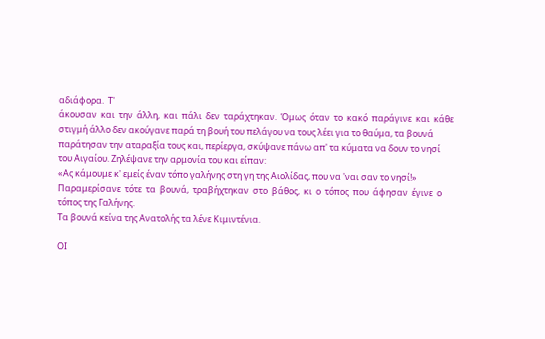αδιάφορα.  Τ'
άκουσαν  και  την  άλλη,  και  πάλι  δεν  ταράχτηκαν.  Όμως  όταν  το  κακό  παράγινε  και  κάθε
στιγμή άλλο δεν ακούγανε παρά τη βουή του πελάγου να τους λέει για το θαύμα, τα βουνά
παράτησαν την αταραξία τους και, περίεργα, σκύψανε πάνω απ' τα κύματα να δουν το νησί
του Αιγαίου. Ζηλέψανε την αρμονία του και είπαν:
«Ας κάμουμε κ' εμείς έναν τόπο γαλήνης στη γη της Αιολίδας, που να 'ναι σαν το νησί!»
Παραμερίσανε  τότε  τα  βουνά,  τραβήχτηκαν  στο  βάθος,  κι  ο  τόπος  που  άφησαν  έγινε  ο
τόπος της Γαλήνης.
Τα βουνά κείνα της Ανατολής τα λένε Κιμιντένια.

ΟΙ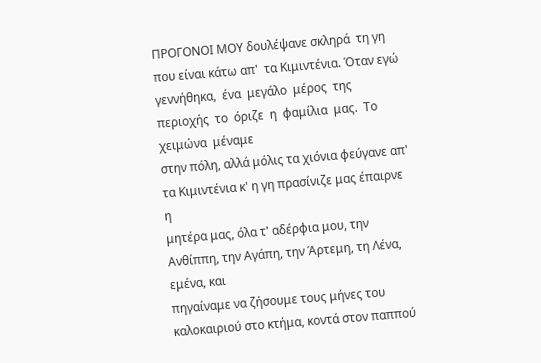ΠΡΟΓΟΝΟΙ ΜΟΥ δουλέψανε σκληρά  τη γη που είναι κάτω απ'  τα Κιμιντένια. Όταν εγώ
γεννήθηκα,  ένα  μεγάλο  μέρος  της  περιοχής  το  όριζε  η  φαμίλια  μας.  Το  χειμώνα  μέναμε
στην πόλη, αλλά μόλις τα χιόνια φεύγανε απ' τα Κιμιντένια κ' η γη πρασίνιζε μας έπαιρνε η
μητέρα μας, όλα τ' αδέρφια μου, την Ανθίππη, την Αγάπη, την Άρτεμη, τη Λένα, εμένα, και
πηγαίναμε να ζήσουμε τους μήνες του καλοκαιριού στο κτήμα, κοντά στον παππού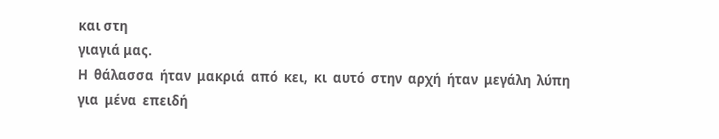και στη
γιαγιά μας.
Η  θάλασσα  ήταν  μακριά  από  κει,  κι  αυτό  στην  αρχή  ήταν  μεγάλη  λύπη  για  μένα  επειδή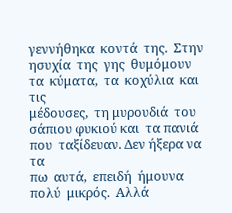γεννήθηκα  κοντά  της.  Στην  ησυχία  της  γης  θυμόμουν  τα  κύματα,  τα  κοχύλια  και  τις
μέδουσες,  τη μυρουδιά  του σάπιου φυκιού και  τα πανιά που  ταξίδευαν. Δεν ήξερα να  τα
πω  αυτά,  επειδή  ήμουνα  πολύ  μικρός.  Αλλά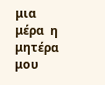μια  μέρα  η  μητέρα  μου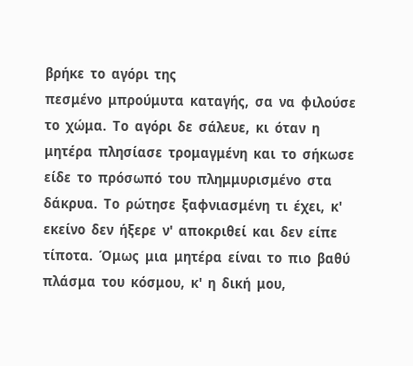βρήκε  το  αγόρι  της
πεσμένο  μπρούμυτα  καταγής,  σα  να  φιλούσε  το  χώμα.  Το  αγόρι  δε  σάλευε,  κι  όταν  η
μητέρα  πλησίασε  τρομαγμένη  και  το  σήκωσε  είδε  το  πρόσωπό  του  πλημμυρισμένο  στα
δάκρυα.  Το  ρώτησε  ξαφνιασμένη  τι  έχει,  κ'  εκείνο  δεν  ήξερε  ν'  αποκριθεί  και  δεν  είπε
τίποτα.  Όμως  μια  μητέρα  είναι  το  πιο  βαθύ  πλάσμα  του  κόσμου,  κ'  η  δική  μου,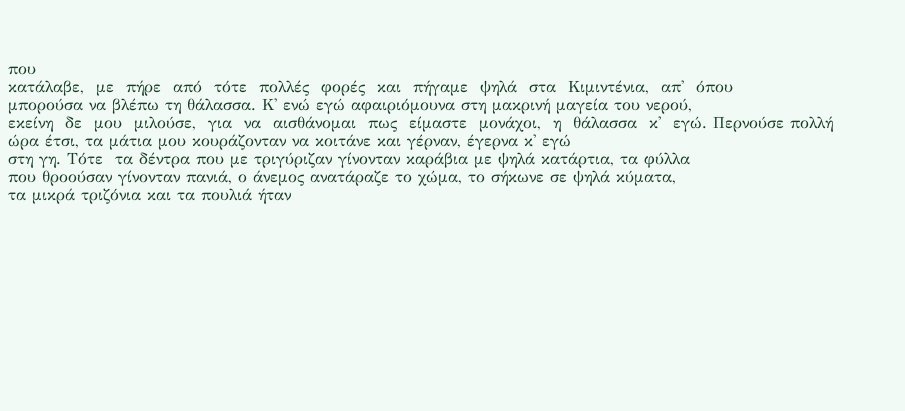που
κατάλαβε,  με  πήρε  από  τότε  πολλές  φορές  και  πήγαμε  ψηλά  στα  Κιμιντένια,  απ'  όπου
μπορούσα να βλέπω τη θάλασσα. Κ' ενώ εγώ αφαιριόμουνα στη μακρινή μαγεία του νερού,
εκείνη  δε  μου  μιλούσε,  για  να  αισθάνομαι  πως  είμαστε  μονάχοι,  η  θάλασσα  κ'  εγώ. Περνούσε πολλή ώρα έτσι, τα μάτια μου κουράζονταν να κοιτάνε και γέρναν, έγερνα κ' εγώ
στη γη. Τότε  τα δέντρα που με τριγύριζαν γίνονταν καράβια με ψηλά κατάρτια, τα φύλλα
που θροούσαν γίνονταν πανιά, ο άνεμος ανατάραζε το χώμα, το σήκωνε σε ψηλά κύματα,
τα μικρά τριζόνια και τα πουλιά ήταν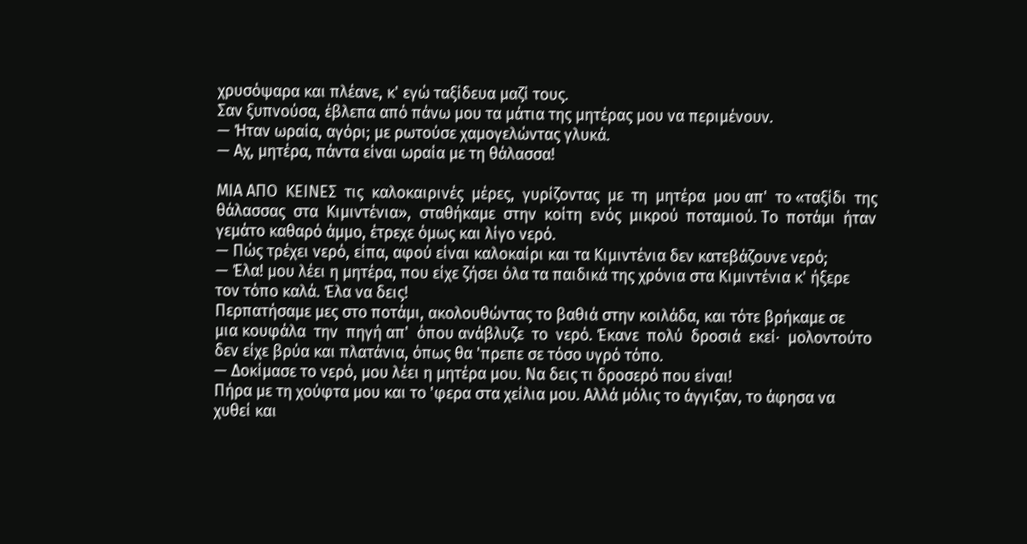χρυσόψαρα και πλέανε, κ' εγώ ταξίδευα μαζί τους.
Σαν ξυπνούσα, έβλεπα από πάνω μου τα μάτια της μητέρας μου να περιμένουν.
— Ήταν ωραία, αγόρι; με ρωτούσε χαμογελώντας γλυκά.
— Αχ, μητέρα, πάντα είναι ωραία με τη θάλασσα!

ΜΙΑ ΑΠΟ  ΚΕΙΝΕΣ  τις  καλοκαιρινές  μέρες,  γυρίζοντας  με  τη  μητέρα  μου απ'  το «ταξίδι  της
θάλασσας  στα  Κιμιντένια»,  σταθήκαμε  στην  κοίτη  ενός  μικρού  ποταμιού. Το  ποτάμι  ήταν
γεμάτο καθαρό άμμο, έτρεχε όμως και λίγο νερό.
— Πώς τρέχει νερό, είπα, αφού είναι καλοκαίρι και τα Κιμιντένια δεν κατεβάζουνε νερό;
— Έλα! μου λέει η μητέρα, που είχε ζήσει όλα τα παιδικά της χρόνια στα Κιμιντένια κ' ήξερε
τον τόπο καλά. Έλα να δεις!
Περπατήσαμε μες στο ποτάμι, ακολουθώντας το βαθιά στην κοιλάδα, και τότε βρήκαμε σε
μια κουφάλα  την  πηγή απ'  όπου ανάβλυζε  το  νερό. Έκανε  πολύ  δροσιά  εκεί∙  μολοντούτο
δεν είχε βρύα και πλατάνια, όπως θα 'πρεπε σε τόσο υγρό τόπο.
— Δοκίμασε το νερό, μου λέει η μητέρα μου. Να δεις τι δροσερό που είναι!
Πήρα με τη χούφτα μου και το 'φερα στα χείλια μου. Αλλά μόλις το άγγιξαν, το άφησα να
χυθεί και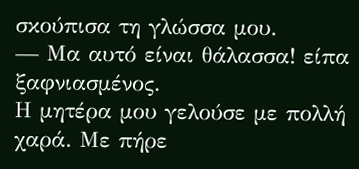σκούπισα τη γλώσσα μου.
— Μα αυτό είναι θάλασσα! είπα ξαφνιασμένος.
Η μητέρα μου γελούσε με πολλή χαρά. Με πήρε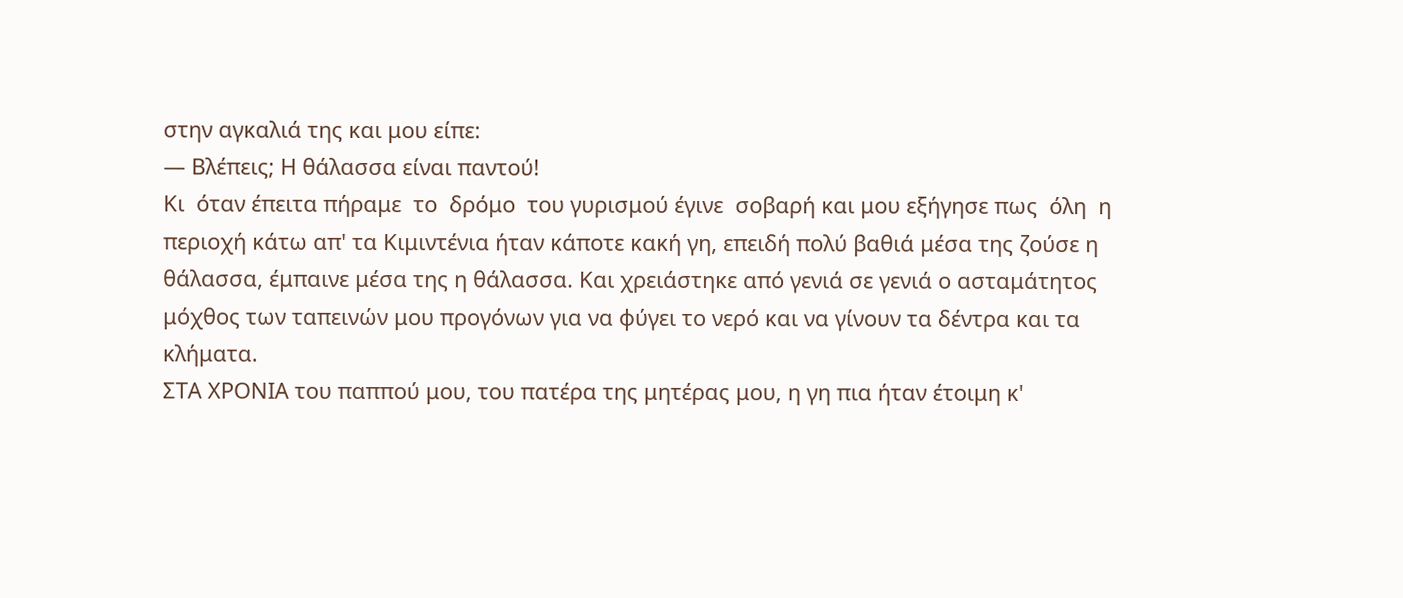στην αγκαλιά της και μου είπε:
— Βλέπεις; Η θάλασσα είναι παντού!
Κι  όταν έπειτα πήραμε  το  δρόμο  του γυρισμού έγινε  σοβαρή και μου εξήγησε πως  όλη  η
περιοχή κάτω απ' τα Κιμιντένια ήταν κάποτε κακή γη, επειδή πολύ βαθιά μέσα της ζούσε η
θάλασσα, έμπαινε μέσα της η θάλασσα. Και χρειάστηκε από γενιά σε γενιά ο ασταμάτητος
μόχθος των ταπεινών μου προγόνων για να φύγει το νερό και να γίνουν τα δέντρα και τα
κλήματα.
ΣΤΑ ΧΡΟΝΙΑ του παππού μου, του πατέρα της μητέρας μου, η γη πια ήταν έτοιμη κ'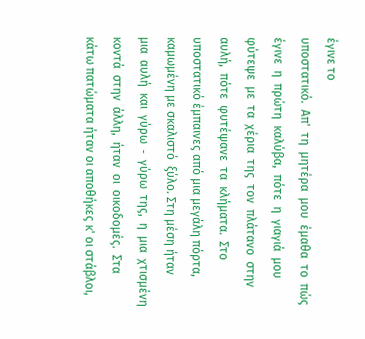έγινε το
υποστατικό.  Απ'  τη  μητέρα  μου  έμαθα  το  πώς  έγινε  η  πρώτη  καλύβα,  πότε  η  γιαγιά  μου
φύτεψε  με  τα  χέρια  της  τον  πλάτανο  στην  αυλή,  πότε  φυτέψανε  τα  κλήματα.  Στο
υποστατικό έμπαινες από μια μεγάλη πόρτα, καμωμένη με σκαλιστό  ξύλο. Στη μέση ήταν
μια  αυλή  και  γύρω  ‐  γύρω  της,  η  μια  χτισμένη  κοντά  στην  άλλη,  ήταν  οι  οικοδομές.  Στα
κάτω πατώματα ήταν οι αποθήκες κ' οι στάβλοι,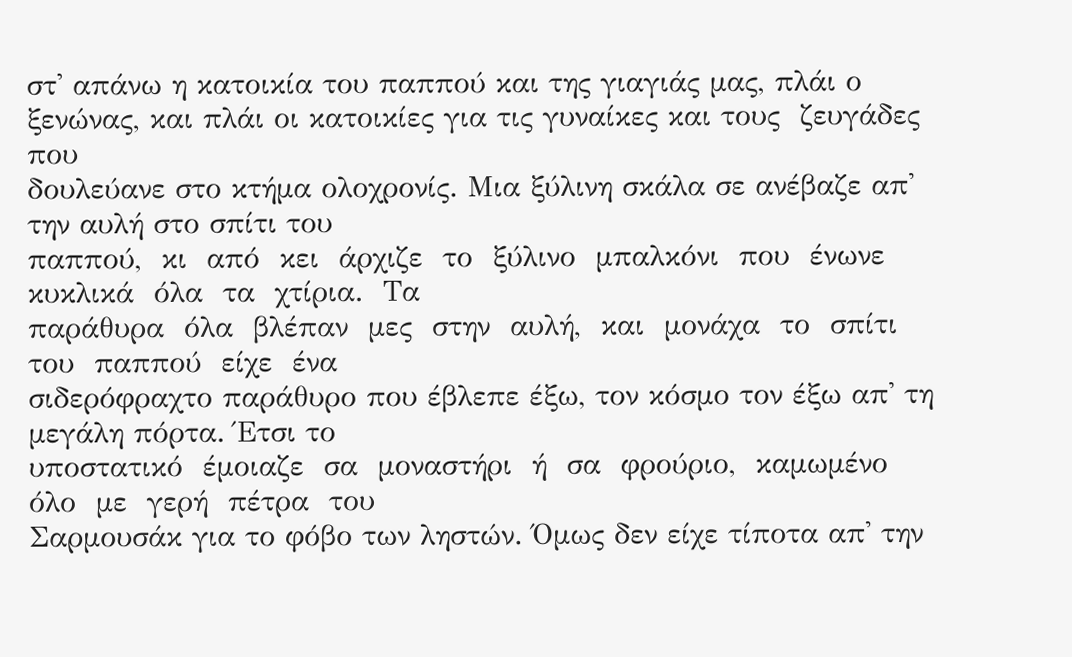στ' απάνω η κατοικία του παππού και της γιαγιάς μας, πλάι ο ξενώνας, και πλάι οι κατοικίες για τις γυναίκες και τους  ζευγάδες που
δουλεύανε στο κτήμα ολοχρονίς. Μια ξύλινη σκάλα σε ανέβαζε απ' την αυλή στο σπίτι του
παππού,  κι  από  κει  άρχιζε  το  ξύλινο  μπαλκόνι  που  ένωνε  κυκλικά  όλα  τα  χτίρια.  Τα
παράθυρα  όλα  βλέπαν  μες  στην  αυλή,  και  μονάχα  το  σπίτι  του  παππού  είχε  ένα
σιδερόφραχτο παράθυρο που έβλεπε έξω, τον κόσμο τον έξω απ' τη μεγάλη πόρτα. Έτσι το
υποστατικό  έμοιαζε  σα  μοναστήρι  ή  σα  φρούριο,  καμωμένο  όλο  με  γερή  πέτρα  του
Σαρμουσάκ για το φόβο των ληστών. Όμως δεν είχε τίποτα απ' την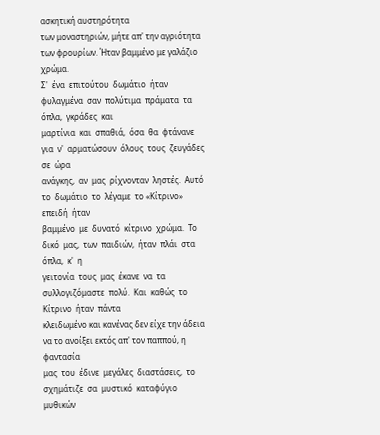ασκητική αυστηρότητα
των μοναστηριών, μήτε απ' την αγριότητα των φρουρίων. Ήταν βαμμένο με γαλάζιο χρώμα.
Σ'  ένα  επιτούτου  δωμάτιο  ήταν φυλαγμένα  σαν  πολύτιμα  πράματα  τα  όπλα,  γκράδες  και
μαρτίνια  και  σπαθιά,  όσα  θα  φτάνανε  για  ν'  αρματώσουν  όλους  τους  ζευγάδες  σε  ώρα
ανάγκης,  αν  μας  ρίχνονταν  ληστές.  Αυτό  το  δωμάτιο  το  λέγαμε  το «Κίτρινο»  επειδή  ήταν
βαμμένο  με  δυνατό  κίτρινο  χρώμα.  Το  δικό  μας,  των  παιδιών,  ήταν  πλάι  στα  όπλα,  κ'  η
γειτονία  τους  μας  έκανε  να  τα  συλλογιζόμαστε  πολύ.  Και  καθώς  το  Κίτρινο  ήταν  πάντα
κλειδωμένο και κανένας δεν είχε την άδεια να το ανοίξει εκτός απ' τον παππού, η φαντασία
μας  του  έδινε  μεγάλες  διαστάσεις,  το  σχημάτιζε  σα  μυστικό  καταφύγιο  μυθικών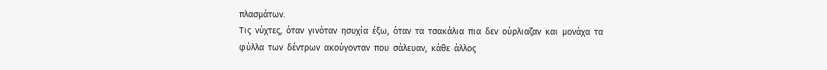πλασμάτων.
Τις  νύχτες,  όταν  γινόταν  ησυχία  έξω,  όταν  τα  τσακάλια  πια  δεν  ούρλιαζαν  και  μονάχα  τα
φύλλα  των  δέντρων  ακούγονταν  που  σάλευαν,  κάθε  άλλος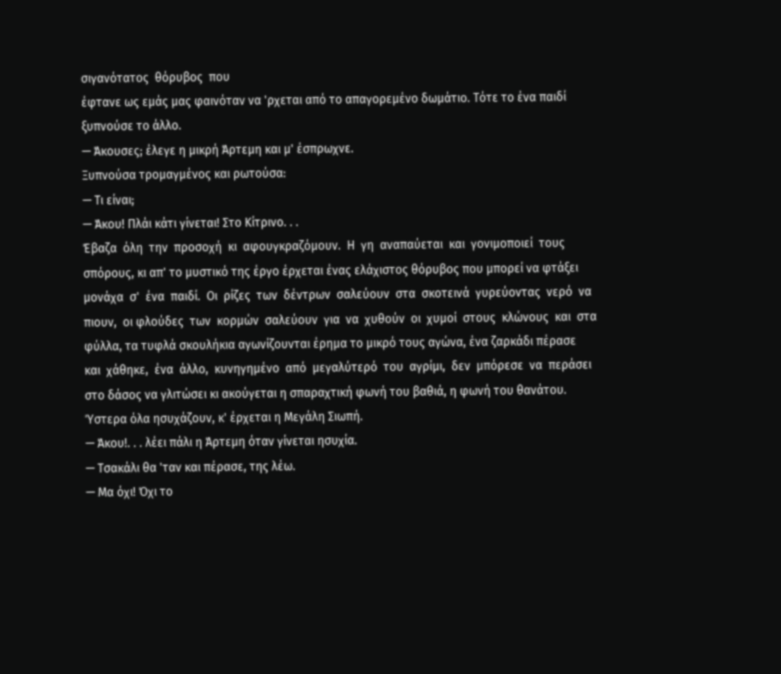σιγανότατος  θόρυβος  που
έφτανε ως εμάς μας φαινόταν να 'ρχεται από το απαγορεμένο δωμάτιο. Τότε το ένα παιδί
ξυπνούσε το άλλο.
— Άκουσες; έλεγε η μικρή Άρτεμη και μ' έσπρωχνε.
Ξυπνούσα τρομαγμένος και ρωτούσα:
— Τι είναι;
— Άκου! Πλάι κάτι γίνεται! Στο Κίτρινο. . .
Έβαζα  όλη  την  προσοχή  κι  αφουγκραζόμουν.  Η  γη  αναπαύεται  και  γονιμοποιεί  τους
σπόρους, κι απ' το μυστικό της έργο έρχεται ένας ελάχιστος θόρυβος που μπορεί να φτάξει
μονάχα  σ'  ένα  παιδί.  Οι  ρίζες  των  δέντρων  σαλεύουν  στα  σκοτεινά  γυρεύοντας  νερό  να
πιουν,  οι φλούδες  των  κορμών  σαλεύουν  για  να  χυθούν  οι  χυμοί  στους  κλώνους  και  στα
φύλλα, τα τυφλά σκουλήκια αγωνίζουνται έρημα το μικρό τους αγώνα, ένα ζαρκάδι πέρασε
και  χάθηκε,  ένα  άλλο,  κυνηγημένο  από  μεγαλύτερό  του  αγρίμι,  δεν  μπόρεσε  να  περάσει
στο δάσος να γλιτώσει κι ακούγεται η σπαραχτική φωνή του βαθιά, η φωνή του θανάτου.
Ύστερα όλα ησυχάζουν, κ' έρχεται η Μεγάλη Σιωπή.
— Άκου!. . . λέει πάλι η Άρτεμη όταν γίνεται ησυχία.
— Τσακάλι θα 'ταν και πέρασε, της λέω.
— Μα όχι! Όχι το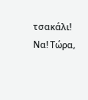τσακάλι! Να! Τώρα,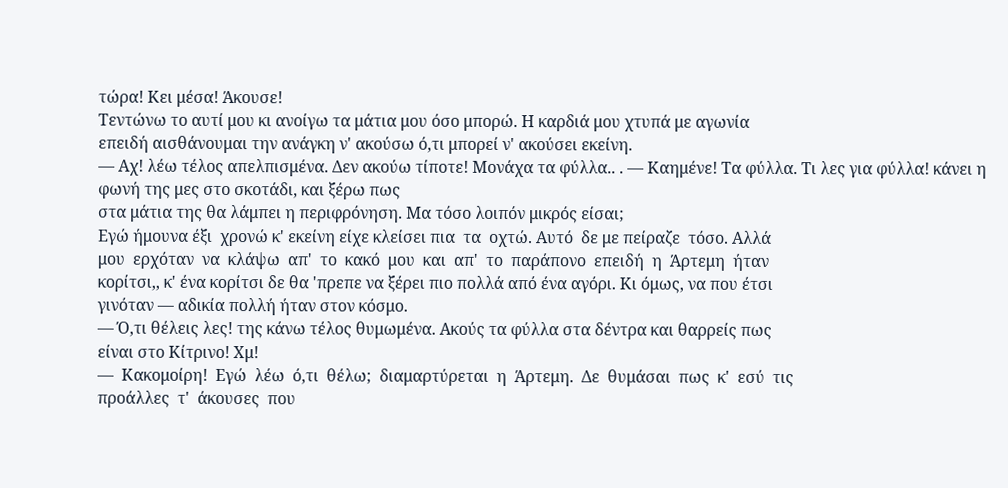τώρα! Κει μέσα! Άκουσε!
Τεντώνω το αυτί μου κι ανοίγω τα μάτια μου όσο μπορώ. Η καρδιά μου χτυπά με αγωνία
επειδή αισθάνουμαι την ανάγκη ν' ακούσω ό,τι μπορεί ν' ακούσει εκείνη.
— Αχ! λέω τέλος απελπισμένα. Δεν ακούω τίποτε! Μονάχα τα φύλλα.. . — Καημένε! Τα φύλλα. Τι λες για φύλλα! κάνει η φωνή της μες στο σκοτάδι, και ξέρω πως
στα μάτια της θα λάμπει η περιφρόνηση. Μα τόσο λοιπόν μικρός είσαι;
Εγώ ήμουνα έξι  χρονώ κ' εκείνη είχε κλείσει πια  τα  οχτώ. Αυτό  δε με πείραζε  τόσο. Αλλά
μου  ερχόταν  να  κλάψω  απ'  το  κακό  μου  και  απ'  το  παράπονο  επειδή  η  Άρτεμη  ήταν
κορίτσι,, κ' ένα κορίτσι δε θα 'πρεπε να ξέρει πιο πολλά από ένα αγόρι. Κι όμως, να που έτσι
γινόταν — αδικία πολλή ήταν στον κόσμο.
— Ό,τι θέλεις λες! της κάνω τέλος θυμωμένα. Ακούς τα φύλλα στα δέντρα και θαρρείς πως
είναι στο Κίτρινο! Χμ!
—  Κακομοίρη!  Εγώ  λέω  ό,τι  θέλω;  διαμαρτύρεται  η  Άρτεμη.  Δε  θυμάσαι  πως  κ'  εσύ  τις
προάλλες  τ'  άκουσες  που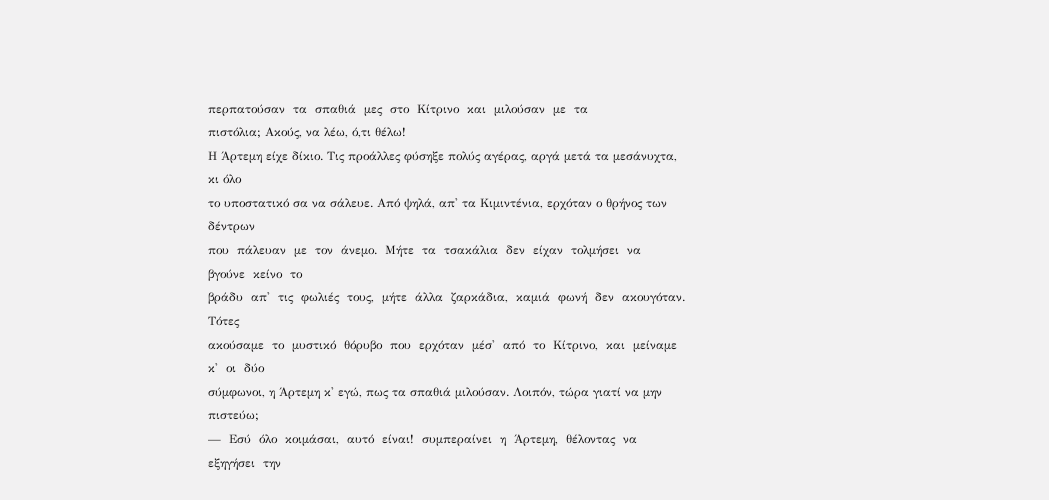περπατούσαν  τα  σπαθιά  μες  στο  Κίτρινο  και  μιλούσαν  με  τα
πιστόλια; Ακούς, να λέω, ό,τι θέλω!
Η Άρτεμη είχε δίκιο. Τις προάλλες φύσηξε πολύς αγέρας, αργά μετά τα μεσάνυχτα, κι όλο
το υποστατικό σα να σάλευε. Από ψηλά, απ' τα Κιμιντένια, ερχόταν ο θρήνος των δέντρων
που  πάλευαν  με  τον  άνεμο.  Μήτε  τα  τσακάλια  δεν  είχαν  τολμήσει  να  βγούνε  κείνο  το
βράδυ  απ'  τις  φωλιές  τους,  μήτε  άλλα  ζαρκάδια,  καμιά  φωνή  δεν  ακουγόταν.  Τότες
ακούσαμε  το  μυστικό  θόρυβο  που  ερχόταν  μέσ'  από  το  Κίτρινο,  και  μείναμε  κ'  οι  δύο
σύμφωνοι, η Άρτεμη κ' εγώ, πως τα σπαθιά μιλούσαν. Λοιπόν, τώρα γιατί να μην πιστεύω;
—  Εσύ  όλο  κοιμάσαι,  αυτό  είναι!  συμπεραίνει  η  Άρτεμη,  θέλοντας  να  εξηγήσει  την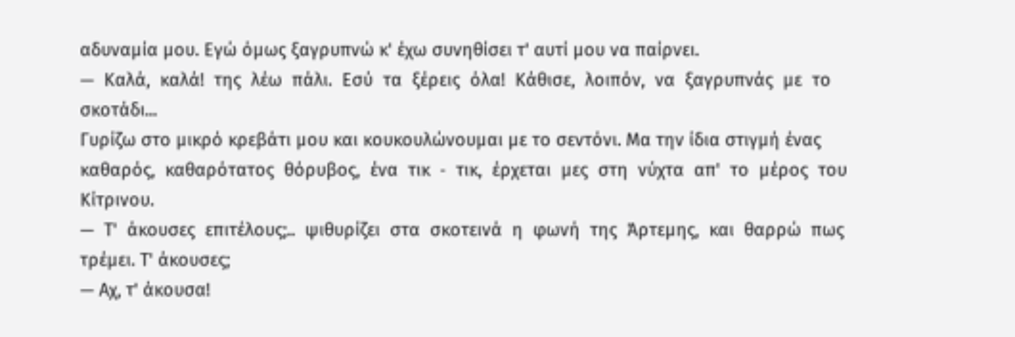αδυναμία μου. Εγώ όμως ξαγρυπνώ κ' έχω συνηθίσει τ' αυτί μου να παίρνει.
—  Καλά,  καλά!  της  λέω  πάλι.  Εσύ  τα  ξέρεις  όλα!  Κάθισε,  λοιπόν,  να  ξαγρυπνάς  με  το
σκοτάδι...
Γυρίζω στο μικρό κρεβάτι μου και κουκουλώνουμαι με το σεντόνι. Μα την ίδια στιγμή ένας
καθαρός,  καθαρότατος  θόρυβος,  ένα  τικ  ‐  τικ,  έρχεται  μες  στη  νύχτα  απ'  το  μέρος  του
Κίτρινου.
—  Τ'  άκουσες  επιτέλους;..  ψιθυρίζει  στα  σκοτεινά  η  φωνή  της  Άρτεμης,  και  θαρρώ  πως
τρέμει. Τ' άκουσες;
— Αχ, τ' άκουσα!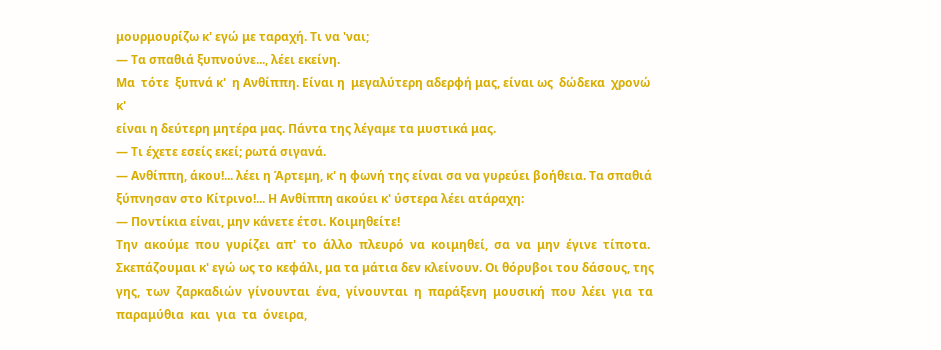μουρμουρίζω κ' εγώ με ταραχή. Τι να 'ναι;
— Τα σπαθιά ξυπνούνε..., λέει εκείνη.
Μα  τότε  ξυπνά κ'  η Ανθίππη. Είναι η  μεγαλύτερη αδερφή μας, είναι ως  δώδεκα  χρονώ κ'
είναι η δεύτερη μητέρα μας. Πάντα της λέγαμε τα μυστικά μας.
— Τι έχετε εσείς εκεί; ρωτά σιγανά.
— Ανθίππη, άκου!... λέει η Άρτεμη, κ' η φωνή της είναι σα να γυρεύει βοήθεια. Τα σπαθιά
ξύπνησαν στο Κίτρινο!... Η Ανθίππη ακούει κ' ύστερα λέει ατάραχη:
— Ποντίκια είναι, μην κάνετε έτσι. Κοιμηθείτε!
Την  ακούμε  που  γυρίζει  απ'  το  άλλο  πλευρό  να  κοιμηθεί,  σα  να  μην  έγινε  τίποτα.
Σκεπάζουμαι κ' εγώ ως το κεφάλι, μα τα μάτια δεν κλείνουν. Οι θόρυβοι του δάσους, της γης,  των  ζαρκαδιών  γίνουνται  ένα,  γίνουνται  η  παράξενη  μουσική  που  λέει  για  τα
παραμύθια  και  για  τα  όνειρα,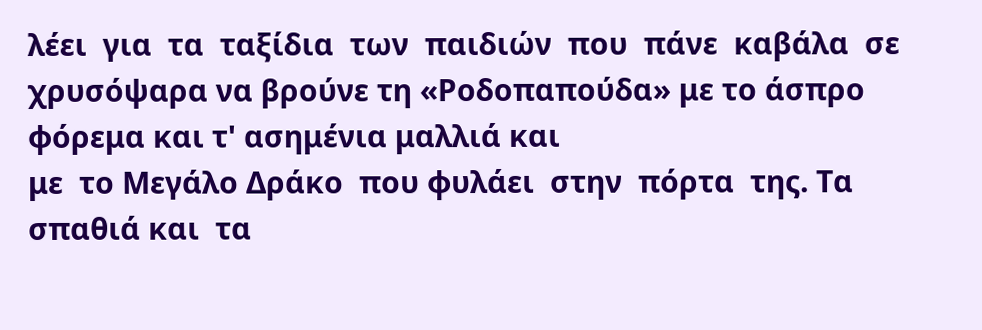λέει  για  τα  ταξίδια  των  παιδιών  που  πάνε  καβάλα  σε
χρυσόψαρα να βρούνε τη «Ροδοπαπούδα» με το άσπρο φόρεμα και τ' ασημένια μαλλιά και
με  το Μεγάλο Δράκο  που φυλάει  στην  πόρτα  της. Τα  σπαθιά και  τα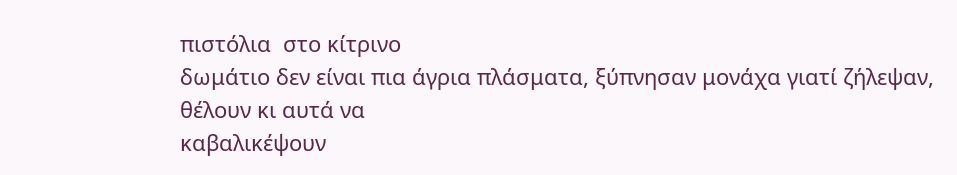πιστόλια  στο κίτρινο
δωμάτιο δεν είναι πια άγρια πλάσματα, ξύπνησαν μονάχα γιατί ζήλεψαν, θέλουν κι αυτά να
καβαλικέψουν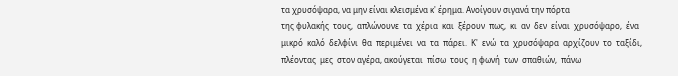τα χρυσόψαρα, να μην είναι κλεισμένα κ' έρημα. Ανοίγουν σιγανά την πόρτα
της φυλακής  τους,  απλώνουνε  τα  χέρια  και  ξέρουν  πως,  κι  αν  δεν  είναι  χρυσόψαρο,  ένα
μικρό  καλό  δελφίνι  θα  περιμένει  να  τα  πάρει.  Κ'  ενώ  τα  χρυσόψαρα  αρχίζουν  το  ταξίδι,
πλέοντας  μες  στον αγέρα, ακούγεται  πίσω  τους  η φωνή  των  σπαθιών,  πάνω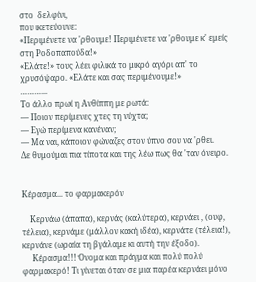στο  δελφίνι,
που ικετεύουνε:
«Περιμένετε να 'ρθουμε! Περιμένετε να 'ρθουμε κ' εμείς στη Ροδοπαπούδα!»
«Ελάτε!» τους λέει φιλικά το μικρό αγόρι απ' το χρυσόψαρο. «Ελάτε και σας περιμένουμε!»
………...
Το άλλο πρωί η Ανθίππη με ρωτά:
— Ποιον περίμενες χτες τη νύχτα;
— Εγώ περίμενα κανέναν;
— Μα ναι, κάποιον φώναζες στον ύπνο σου να 'ρθει.
Δε θυμούμαι πια τίποτα και της λέω πως θα 'ταν όνειρο.


Κέρασμα... το φαρμακερόν

    Κερνάω (άπαπα), κερνάς (καλύτερα), κερνάει , (ουφ, τέλεια), κερνάμε (μάλλον κακή ιδέα), κερνάτε (τέλεια!), κερνάνε (ωραία τη βγάλαμε κι αυτή την έξοδο).
     Κέρασμα!!! Όνομα και πράγμα και πολύ πολύ φαρμακερό! Τι γίνεται όταν σε μια παρέα κερνάει μόνο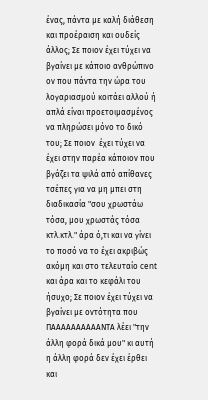ένας, πάντα με καλή διάθεση και προέραιση και ουδείς άλλος; Σε ποιον έχει τύχει να βγαίνει με κάποιο ανθρώπινο ον που πάντα την ώρα του λογαριασμού κοιτάει αλλού ή απλά είναι προετοιμασμένος να πληρώσει μόνο το δικό του; Σε ποιον  έχει τύχει να έχει στην παρέα κάποιον που βγάζει τα ψιλά από απίθανες τσέπες για να μη μπει στη διαδικασία "σου χρωστάω τόσα, μου χρωστάς τόσα κτλ.κτλ." άρα ό,τι και να γίνει το ποσό να το έχει ακριβώς ακόμη και στο τελευταίο cent και άρα και το κεφάλι του ήσυχο; Σε ποιον έχει τύχει να βγαίνει με οντότητα που ΠΑΑΑΑΑΑΑΑΑΑΝΤΑ λέει "την άλλη φορά δικά μου" κι αυτή η άλλη φορά δεν έχει έρθει και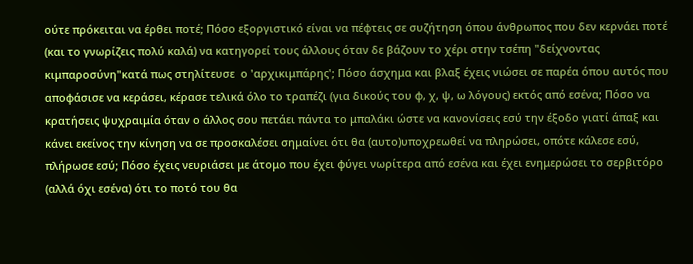ούτε πρόκειται να έρθει ποτέ; Πόσο εξοργιστικό είναι να πέφτεις σε συζήτηση όπου άνθρωπος που δεν κερνάει ποτέ (και το γνωρίζεις πολύ καλά) να κατηγορεί τους άλλους όταν δε βάζουν το χέρι στην τσέπη "δείχνοντας κιμπαροσύνη"κατά πως στηλίτευσε  ο 'αρχικιμπάρης'; Πόσο άσχημα και βλαξ έχεις νιώσει σε παρέα όπου αυτός που αποφάσισε να κεράσει, κέρασε τελικά όλο το τραπέζι (για δικούς του φ, χ, ψ, ω λόγους) εκτός από εσένα; Πόσο να κρατήσεις ψυχραιμία όταν ο άλλος σου πετάει πάντα το μπαλάκι ώστε να κανονίσεις εσύ την έξοδο γιατί άπαξ και κάνει εκείνος την κίνηση να σε προσκαλέσει σημαίνει ότι θα (αυτο)υποχρεωθεί να πληρώσει, οπότε κάλεσε εσύ, πλήρωσε εσύ; Πόσο έχεις νευριάσει με άτομο που έχει φύγει νωρίτερα από εσένα και έχει ενημερώσει το σερβιτόρο (αλλά όχι εσένα) ότι το ποτό του θα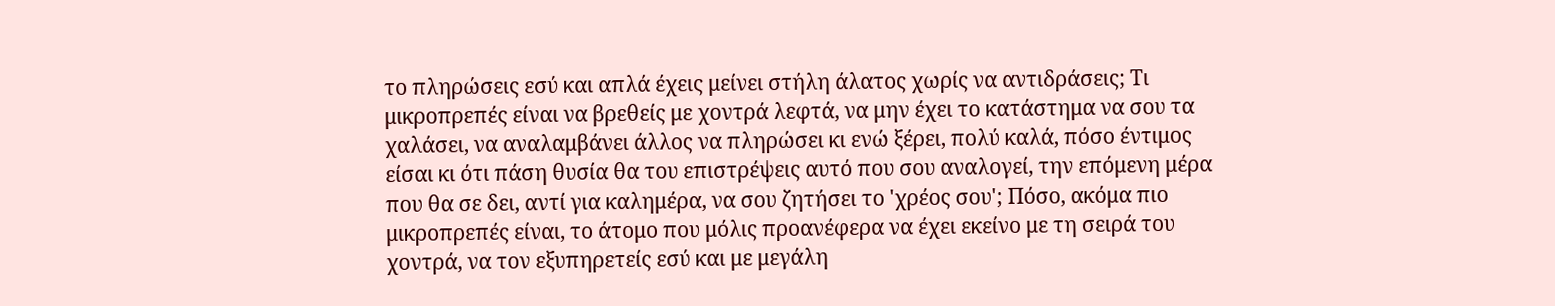το πληρώσεις εσύ και απλά έχεις μείνει στήλη άλατος χωρίς να αντιδράσεις; Τι μικροπρεπές είναι να βρεθείς με χοντρά λεφτά, να μην έχει το κατάστημα να σου τα χαλάσει, να αναλαμβάνει άλλος να πληρώσει κι ενώ ξέρει, πολύ καλά, πόσο έντιμος είσαι κι ότι πάση θυσία θα του επιστρέψεις αυτό που σου αναλογεί, την επόμενη μέρα που θα σε δει, αντί για καλημέρα, να σου ζητήσει το 'χρέος σου'; Πόσο, ακόμα πιο μικροπρεπές είναι, το άτομο που μόλις προανέφερα να έχει εκείνο με τη σειρά του χοντρά, να τον εξυπηρετείς εσύ και με μεγάλη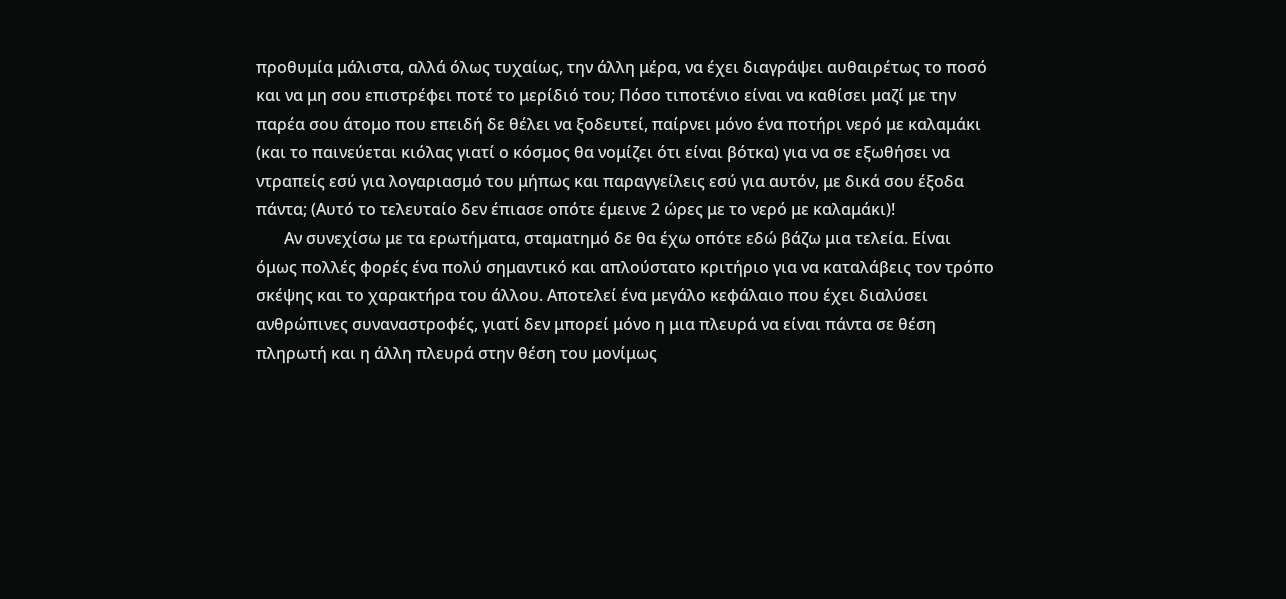προθυμία μάλιστα, αλλά όλως τυχαίως, την άλλη μέρα, να έχει διαγράψει αυθαιρέτως το ποσό και να μη σου επιστρέφει ποτέ το μερίδιό του; Πόσο τιποτένιο είναι να καθίσει μαζί με την παρέα σου άτομο που επειδή δε θέλει να ξοδευτεί, παίρνει μόνο ένα ποτήρι νερό με καλαμάκι (και το παινεύεται κιόλας γιατί ο κόσμος θα νομίζει ότι είναι βότκα) για να σε εξωθήσει να ντραπείς εσύ για λογαριασμό του μήπως και παραγγείλεις εσύ για αυτόν, με δικά σου έξοδα πάντα; (Αυτό το τελευταίο δεν έπιασε οπότε έμεινε 2 ώρες με το νερό με καλαμάκι)!
       Αν συνεχίσω με τα ερωτήματα, σταματημό δε θα έχω οπότε εδώ βάζω μια τελεία. Είναι όμως πολλές φορές ένα πολύ σημαντικό και απλούστατο κριτήριο για να καταλάβεις τον τρόπο σκέψης και το χαρακτήρα του άλλου. Αποτελεί ένα μεγάλο κεφάλαιο που έχει διαλύσει ανθρώπινες συναναστροφές, γιατί δεν μπορεί μόνο η μια πλευρά να είναι πάντα σε θέση πληρωτή και η άλλη πλευρά στην θέση του μονίμως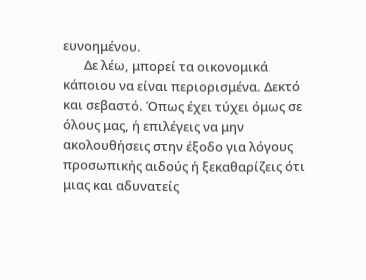ευνοημένου.
       Δε λέω, μπορεί τα οικονομικά κάποιου να είναι περιορισμένα. Δεκτό και σεβαστό. Όπως έχει τύχει όμως σε όλους μας, ή επιλέγεις να μην ακολουθήσεις στην έξοδο για λόγους προσωπικής αιδούς ή ξεκαθαρίζεις ότι μιας και αδυνατείς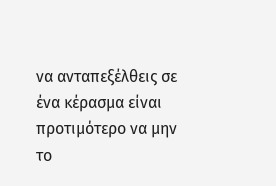να ανταπεξέλθεις σε ένα κέρασμα είναι προτιμότερο να μην το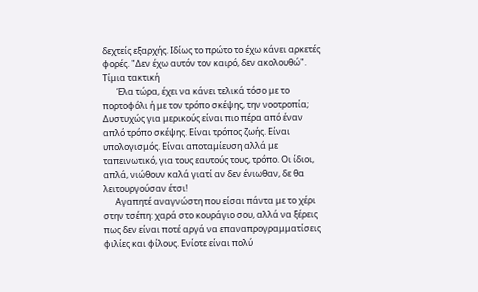δεχτείς εξαρχής. Ιδίως το πρώτο το έχω κάνει αρκετές φορές. "Δεν έχω αυτόν τον καιρό, δεν ακολουθώ". Τίμια τακτική
       Έλα τώρα, έχει να κάνει τελικά τόσο με το πορτοφόλι ή με τον τρόπο σκέψης, την νοοτροπία; Δυστυχώς για μερικούς είναι πιο πέρα από έναν απλό τρόπο σκέψης. Είναι τρόπος ζωής. Είναι υπολογισμός. Είναι αποταμίευση αλλά με ταπεινωτικό, για τους εαυτούς τους, τρόπο. Οι ίδιοι, απλά, νιώθουν καλά γιατί αν δεν ένιωθαν, δε θα λειτουργούσαν έτσι!
      Αγαπητέ αναγνώστη που είσαι πάντα με το χέρι στην τσέπη: χαρά στο κουράγιο σου, αλλά να ξέρεις πως δεν είναι ποτέ αργά να επαναπρογραμματίσεις φιλίες και φίλους. Ενίοτε είναι πολύ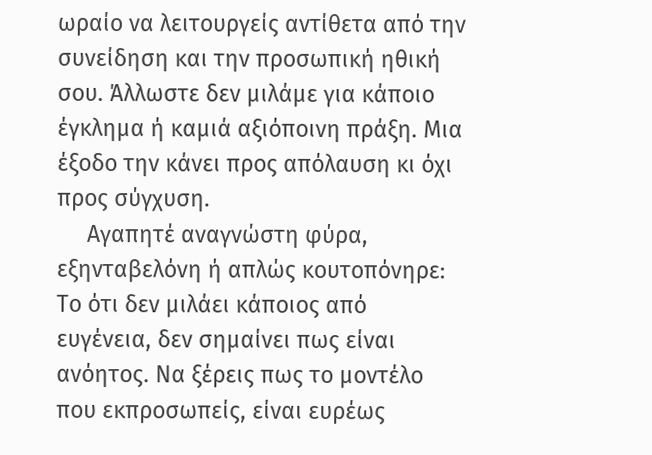ωραίο να λειτουργείς αντίθετα από την συνείδηση και την προσωπική ηθική σου. Άλλωστε δεν μιλάμε για κάποιο έγκλημα ή καμιά αξιόποινη πράξη. Μια έξοδο την κάνει προς απόλαυση κι όχι προς σύγχυση.
     Αγαπητέ αναγνώστη φύρα, εξηνταβελόνη ή απλώς κουτοπόνηρε: Το ότι δεν μιλάει κάποιος από ευγένεια, δεν σημαίνει πως είναι ανόητος. Να ξέρεις πως το μοντέλο που εκπροσωπείς, είναι ευρέως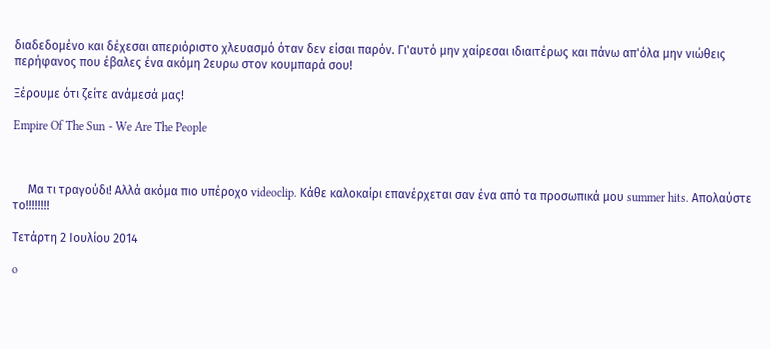διαδεδομένο και δέχεσαι απεριόριστο χλευασμό όταν δεν είσαι παρόν. Γι'αυτό μην χαίρεσαι ιδιαιτέρως και πάνω απ'όλα μην νιώθεις περήφανος που έβαλες ένα ακόμη 2ευρω στον κουμπαρά σου!

Ξέρουμε ότι ζείτε ανάμεσά μας!

Empire Of The Sun - We Are The People



     Μα τι τραγούδι! Αλλά ακόμα πιο υπέροχο videoclip. Κάθε καλοκαίρι επανέρχεται σαν ένα από τα προσωπικά μου summer hits. Απολαύστε το!!!!!!!!

Τετάρτη 2 Ιουλίου 2014

o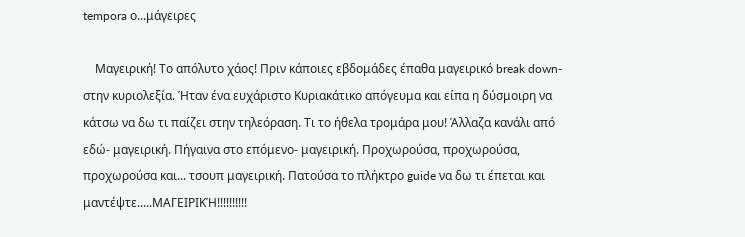tempora ο...μάγειρες

    Μαγειρική! Το απόλυτο χάος! Πριν κάποιες εβδομάδες έπαθα μαγειρικό break down- στην κυριολεξία. Ήταν ένα ευχάριστο Κυριακάτικο απόγευμα και είπα η δύσμοιρη να κάτσω να δω τι παίζει στην τηλεόραση. Τι το ήθελα τρομάρα μου! Άλλαζα κανάλι από εδώ- μαγειρική. Πήγαινα στο επόμενο- μαγειρική. Προχωρούσα, προχωρούσα, προχωρούσα και... τσουπ μαγειρική. Πατούσα το πλήκτρο guide να δω τι έπεται και μαντέψτε.....ΜΑΓΕΙΡΙΚΉ!!!!!!!!!!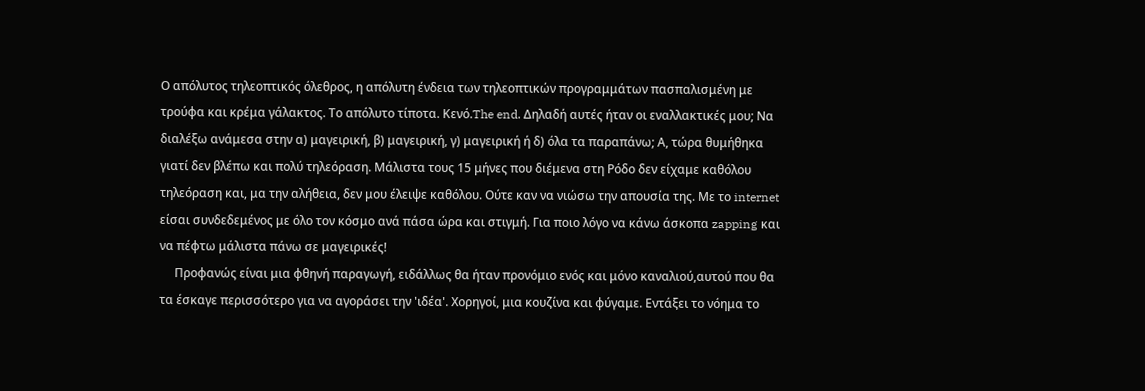Ο απόλυτος τηλεοπτικός όλεθρος, η απόλυτη ένδεια των τηλεοπτικών προγραμμάτων πασπαλισμένη με τρούφα και κρέμα γάλακτος. Το απόλυτο τίποτα. Κενό.The end. Δηλαδή αυτές ήταν οι εναλλακτικές μου; Να διαλέξω ανάμεσα στην α) μαγειρική, β) μαγειρική, γ) μαγειρική ή δ) όλα τα παραπάνω; Α, τώρα θυμήθηκα γιατί δεν βλέπω και πολύ τηλεόραση. Μάλιστα τους 15 μήνες που διέμενα στη Ρόδο δεν είχαμε καθόλου τηλεόραση και, μα την αλήθεια, δεν μου έλειψε καθόλου. Ούτε καν να νιώσω την απουσία της. Με το internet είσαι συνδεδεμένος με όλο τον κόσμο ανά πάσα ώρα και στιγμή. Για ποιο λόγο να κάνω άσκοπα zapping και να πέφτω μάλιστα πάνω σε μαγειρικές!
     Προφανώς είναι μια φθηνή παραγωγή, ειδάλλως θα ήταν προνόμιο ενός και μόνο καναλιού,αυτού που θα τα έσκαγε περισσότερο για να αγοράσει την 'ιδέα'. Χορηγοί, μια κουζίνα και φύγαμε. Εντάξει το νόημα το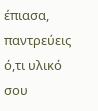έπιασα, παντρεύεις ό,τι υλικό σου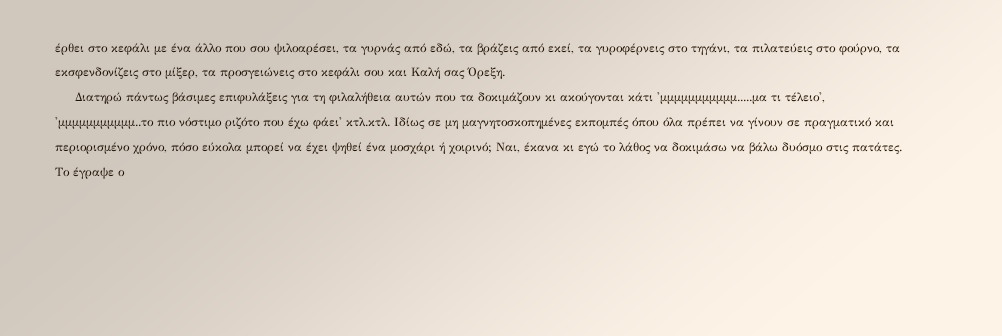έρθει στο κεφάλι με ένα άλλο που σου ψιλοαρέσει, τα γυρνάς από εδώ, τα βράζεις από εκεί, τα γυροφέρνεις στο τηγάνι, τα πιλατεύεις στο φούρνο, τα εκσφενδονίζεις στο μίξερ, τα προσγειώνεις στο κεφάλι σου και Καλή σας Όρεξη.
     Διατηρώ πάντως βάσιμες επιφυλάξεις για τη φιλαλήθεια αυτών που τα δοκιμάζουν κι ακούγονται κάτι 'μμμμμμμμμμμ.....μα τι τέλειο', 'μμμμμμμμμμμ..το πιο νόστιμο ριζότο που έχω φάει' κτλ.κτλ. Ιδίως σε μη μαγνητοσκοπημένες εκπομπές όπου όλα πρέπει να γίνουν σε πραγματικό και περιορισμένο χρόνο, πόσο εύκολα μπορεί να έχει ψηθεί ένα μοσχάρι ή χοιρινό; Ναι, έκανα κι εγώ το λάθος να δοκιμάσω να βάλω δυόσμο στις πατάτες. Το έγραψε ο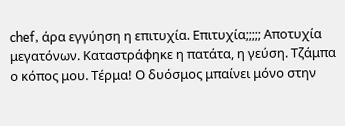chef, άρα εγγύηση η επιτυχία. Επιτυχία;;;;; Αποτυχία μεγατόνων. Καταστράφηκε η πατάτα, η γεύση. Τζάμπα ο κόπος μου. Τέρμα! Ο δυόσμος μπαίνει μόνο στην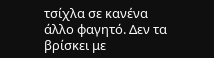τσίχλα σε κανένα άλλο φαγητό. Δεν τα βρίσκει με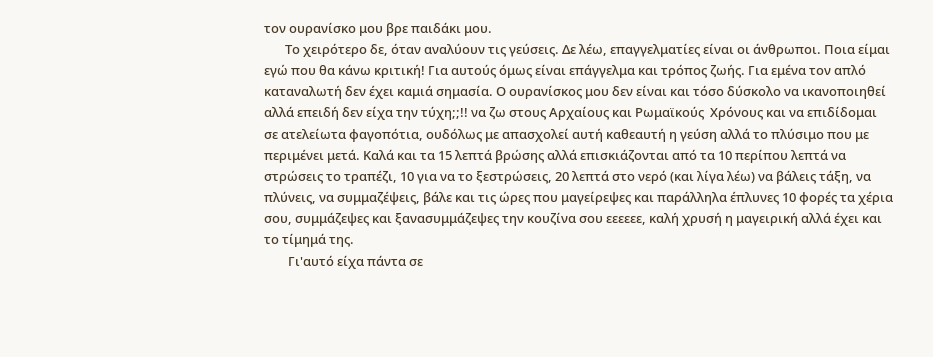τον ουρανίσκο μου βρε παιδάκι μου.
       Το χειρότερο δε, όταν αναλύουν τις γεύσεις. Δε λέω, επαγγελματίες είναι οι άνθρωποι. Ποια είμαι εγώ που θα κάνω κριτική! Για αυτούς όμως είναι επάγγελμα και τρόπος ζωής. Για εμένα τον απλό καταναλωτή δεν έχει καμιά σημασία. Ο ουρανίσκος μου δεν είναι και τόσο δύσκολο να ικανοποιηθεί αλλά επειδή δεν είχα την τύχη;;!! να ζω στους Αρχαίους και Ρωμαϊκούς  Χρόνους και να επιδίδομαι σε ατελείωτα φαγοπότια, ουδόλως με απασχολεί αυτή καθεαυτή η γεύση αλλά το πλύσιμο που με περιμένει μετά. Καλά και τα 15 λεπτά βρώσης αλλά επισκιάζονται από τα 10 περίπου λεπτά να στρώσεις το τραπέζι, 10 για να το ξεστρώσεις, 20 λεπτά στο νερό (και λίγα λέω) να βάλεις τάξη, να πλύνεις, να συμμαζέψεις, βάλε και τις ώρες που μαγείρεψες και παράλληλα έπλυνες 10 φορές τα χέρια σου, συμμάζεψες και ξανασυμμάζεψες την κουζίνα σου εεεεεε, καλή χρυσή η μαγειρική αλλά έχει και το τίμημά της.
        Γι'αυτό είχα πάντα σε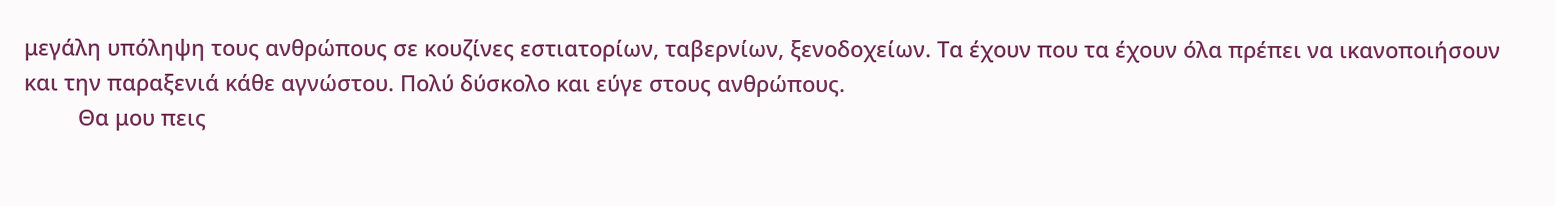μεγάλη υπόληψη τους ανθρώπους σε κουζίνες εστιατορίων, ταβερνίων, ξενοδοχείων. Τα έχουν που τα έχουν όλα πρέπει να ικανοποιήσουν και την παραξενιά κάθε αγνώστου. Πολύ δύσκολο και εύγε στους ανθρώπους.
         Θα μου πεις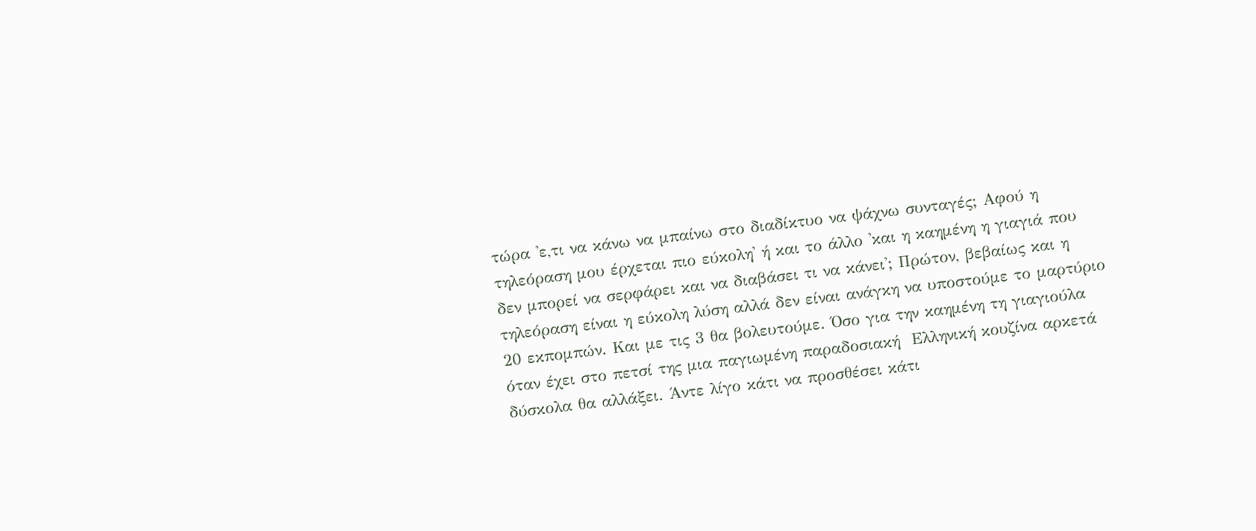τώρα 'ε,τι να κάνω να μπαίνω στο διαδίκτυο να ψάχνω συνταγές; Αφού η τηλεόραση μου έρχεται πιο εύκολη' ή και το άλλο 'και η καημένη η γιαγιά που δεν μπορεί να σερφάρει και να διαβάσει τι να κάνει'; Πρώτον, βεβαίως και η τηλεόραση είναι η εύκολη λύση αλλά δεν είναι ανάγκη να υποστούμε το μαρτύριο 20 εκπομπών. Και με τις 3 θα βολευτούμε. Όσο για την καημένη τη γιαγιούλα όταν έχει στο πετσί της μια παγιωμένη παραδοσιακή  Ελληνική κουζίνα αρκετά δύσκολα θα αλλάξει. Άντε λίγο κάτι να προσθέσει κάτι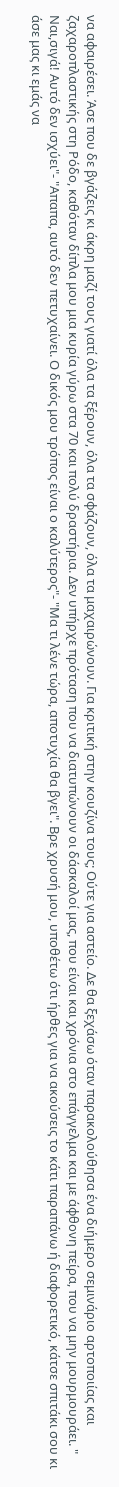να αφαιρέσει. Άσε που δε βγάζεις κι άκρη μαζί τους γιατί όλα τα ξέρουν, όλα τα σφάζουν, όλα τα μαχαιρώνουν. Για κριτική στην κουζίνα τους; Ούτε για αστείο. Δε θα ξεχάσω όταν παρακολούθησα ένα διήμερο σεμινάριο αρτοποιίας και ζαχαροπλαστικής στη Ρόδο, καθόταν δίπλα μου μια κυρία γύρω στα 70 και πολύ δραστήρια. Δεν υπήρχε πρόταση που να διατυπώνουν οι δάσκαλοί μας, που είναι και χρόνια στο επάγγελμα και με άφθονη πείρα, που να μην μουρμουράει. " Ναι,σιγά! Αυτό δεν ισχύει"- "Απαπα, αυτό δεν πετυχαίνει. Ο δικός μου τρόπος είναι ο καλύτερος"- "Μα τι λένε τώρα, αποτυχία θα βγει". Βρε χρυσή μου, υποθέτω ότι ήρθες για να ακούσεις το κάτι παραπάνω ή διαφορετικό, κάτσε σπιτάκι σου κι άσε μας κι εμάς να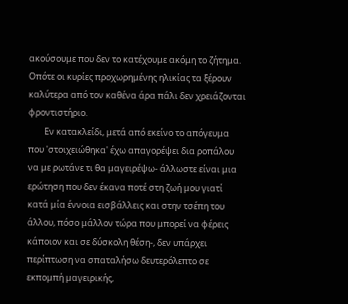ακούσουμε που δεν το κατέχουμε ακόμη το ζήτημα. Οπότε οι κυρίες προχωρημένης ηλικίας τα ξέρουν καλύτερα από τον καθένα άρα πάλι δεν χρειάζονται φροντιστήριο.
        Εν κατακλείδι, μετά από εκείνο το απόγευμα που 'στοιχειώθηκα' έχω απαγορέψει δια ροπάλου να με ρωτάνε τι θα μαγειρέψω- άλλωστε είναι μια ερώτηση που δεν έκανα ποτέ στη ζωή μου γιατί κατά μία έννοια εισβάλλεις και στην τσέπη του άλλου, πόσο μάλλον τώρα που μπορεί να φέρεις κάποιον και σε δύσκολη θέση-, δεν υπάρχει περίπτωση να σπαταλήσω δευτερόλεπτο σε εκπομπή μαγειρικής,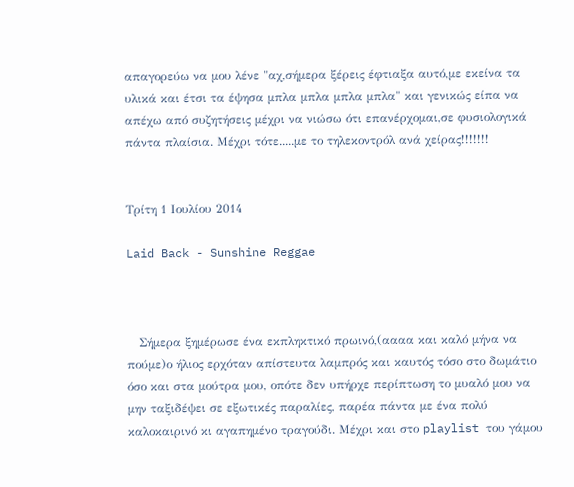απαγορεύω να μου λένε "αχ,σήμερα ξέρεις έφτιαξα αυτό,με εκείνα τα υλικά και έτσι τα έψησα μπλα μπλα μπλα μπλα" και γενικώς είπα να απέχω από συζητήσεις μέχρι να νιώσω ότι επανέρχομαι,σε φυσιολογικά πάντα πλαίσια. Μέχρι τότε.....με το τηλεκοντρόλ ανά χείρας!!!!!!!


Τρίτη 1 Ιουλίου 2014

Laid Back - Sunshine Reggae



   Σήμερα ξημέρωσε ένα εκπληκτικό πρωινό,(αααα και καλό μήνα να πούμε)ο ήλιος ερχόταν απίστευτα λαμπρός και καυτός τόσο στο δωμάτιο όσο και στα μούτρα μου, οπότε δεν υπήρχε περίπτωση το μυαλό μου να μην ταξιδέψει σε εξωτικές παραλίες, παρέα πάντα με ένα πολύ καλοκαιρινό κι αγαπημένο τραγούδι. Μέχρι και στο playlist του γάμου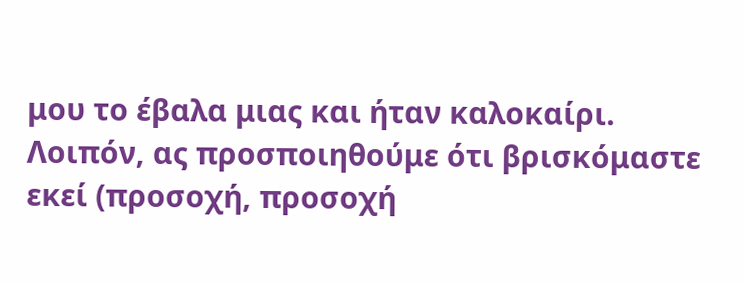μου το έβαλα μιας και ήταν καλοκαίρι. Λοιπόν, ας προσποιηθούμε ότι βρισκόμαστε εκεί (προσοχή, προσοχή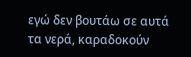εγώ δεν βουτάω σε αυτά τα νερά, καραδοκούν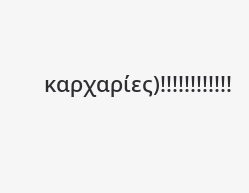καρχαρίες)!!!!!!!!!!!!